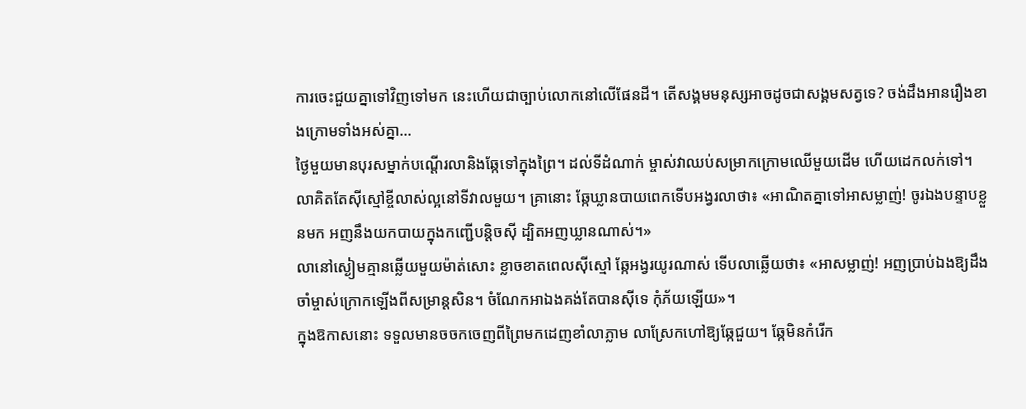ការចេះជួយគ្នាទៅវិញទៅមក នេះហើយជាច្បាប់លោកនៅលើផែនដី។ តើសង្គមមនុស្សអាចដូចជាសង្គមសត្វទេ? ចង់ដឹងអានរឿងខាងក្រោមទាំងអស់គ្នា…
ថ្ងៃមួយមានបុរសម្នាក់បណ្តើរលានិងឆ្កែទៅក្នុងព្រៃ។ ដល់ទីដំណាក់ ម្ចាស់វាឈប់សម្រាកក្រោមឈើមួយដើម ហើយដេកលក់ទៅ។ លាគិតតែស៊ីស្មៅខ្ចីលាស់ល្អនៅទីវាលមួយ។ គ្រានោះ ឆ្កែឃ្លានបាយពេកទើបអង្វរលាថា៖ «អាណិតគ្នាទៅអាសម្លាញ់! ចូរឯងបន្ទាបខ្លួនមក អញនឹងយកបាយក្នុងកញ្ជើបន្តិចស៊ី ដ្បិតអញឃ្លានណាស់។»
លានៅស្ងៀមគ្មានឆ្លើយមួយម៉ាត់សោះ ខ្លាចខាតពេលស៊ីស្មៅ ឆ្កែអង្វរយូរណាស់ ទើបលាឆ្លើយថា៖ «អាសម្លាញ់! អញប្រាប់ឯងឱ្យដឹង ចាំម្ចាស់ក្រោកឡើងពីសម្រាន្តសិន។ ចំណែកអាឯងគង់តែបានស៊ីទេ កុំភ័យឡើយ»។
ក្នុងឱកាសនោះ ទទួលមានចចកចេញពីព្រៃមកដេញខាំលាភ្លាម លាស្រែកហៅឱ្យឆ្កែជួយ។ ឆ្កែមិនកំរើក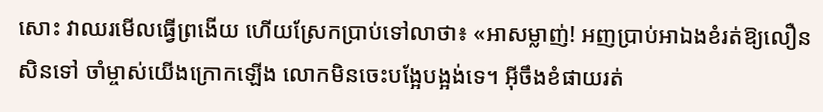សោះ វាឈរមើលធ្វើព្រងើយ ហើយស្រែកប្រាប់ទៅលាថា៖ «អាសម្លាញ់! អញប្រាប់អាឯងខំរត់ឱ្យលឿនសិនទៅ ចាំម្ចាស់យើងក្រោកឡើង លោកមិនចេះបង្អែបង្អង់ទេ។ អ៊ីចឹងខំផាយរត់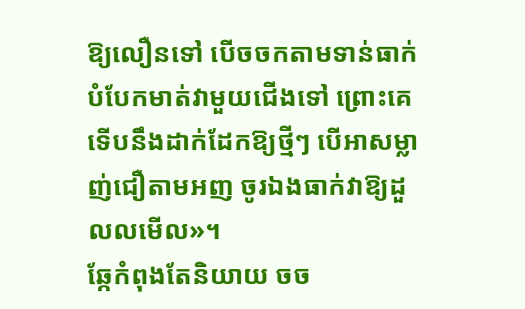ឱ្យលឿនទៅ បើចចកតាមទាន់ធាក់បំបែកមាត់វាមួយជើងទៅ ព្រោះគេទើបនឹងដាក់ដែកឱ្យថ្មីៗ បើអាសម្លាញ់ជឿតាមអញ ចូរឯងធាក់វាឱ្យដួលលមើល»។
ឆ្កែកំពុងតែនិយាយ ចច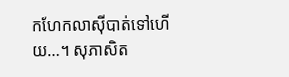កហែកលាស៊ីបាត់ទៅហើយ…។ សុភាសិត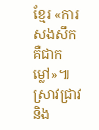ខ្មែរ «ការសងសឹក គឺជាកម្លៅ»៕
ស្រាវជ្រាវនិង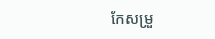កែសម្រួ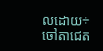លដោយ÷ចៅតាជេត